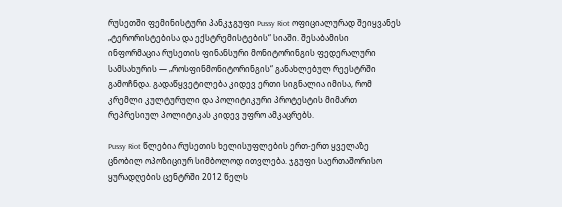რუსეთში ფემინისტური პანკჯგუფი Pussy Riot ოფიციალურად შეიყვანეს „ტერორისტებისა და ექსტრემისტების“ სიაში. შესაბამისი ინფორმაცია რუსეთის ფინანსური მონიტორინგის ფედერალური სამსახურის — „როსფინმონიტორინგის“ განახლებულ რეესტრში გამოჩნდა. გადაწყვეტილება კიდევ ერთი სიგნალია იმისა, რომ კრემლი კულტურული და პოლიტიკური პროტესტის მიმართ რეპრესიულ პოლიტიკას კიდევ უფრო ამკაცრებს.

Pussy Riot წლებია რუსეთის ხელისუფლების ერთ-ერთ ყველაზე ცნობილ ოპოზიციურ სიმბოლოდ ითვლება. ჯგუფი საერთაშორისო ყურადღების ცენტრში 2012 წელს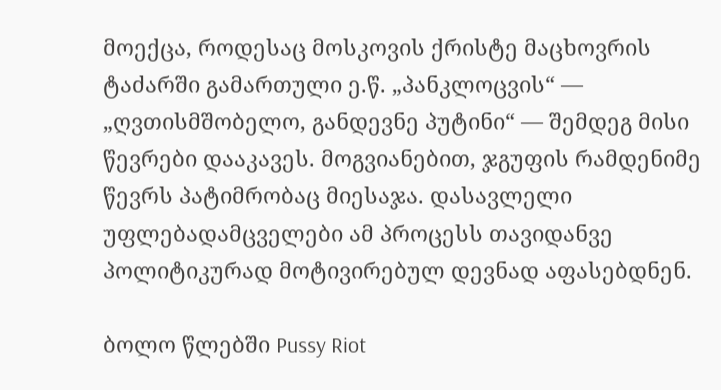მოექცა, როდესაც მოსკოვის ქრისტე მაცხოვრის ტაძარში გამართული ე.წ. „პანკლოცვის“ — „ღვთისმშობელო, განდევნე პუტინი“ — შემდეგ მისი წევრები დააკავეს. მოგვიანებით, ჯგუფის რამდენიმე წევრს პატიმრობაც მიესაჯა. დასავლელი უფლებადამცველები ამ პროცესს თავიდანვე პოლიტიკურად მოტივირებულ დევნად აფასებდნენ.

ბოლო წლებში Pussy Riot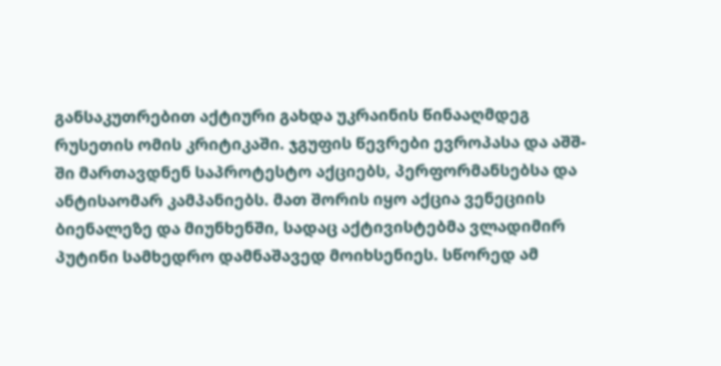განსაკუთრებით აქტიური გახდა უკრაინის წინააღმდეგ რუსეთის ომის კრიტიკაში. ჯგუფის წევრები ევროპასა და აშშ-ში მართავდნენ საპროტესტო აქციებს, პერფორმანსებსა და ანტისაომარ კამპანიებს. მათ შორის იყო აქცია ვენეციის ბიენალეზე და მიუნხენში, სადაც აქტივისტებმა ვლადიმირ პუტინი სამხედრო დამნაშავედ მოიხსენიეს. სწორედ ამ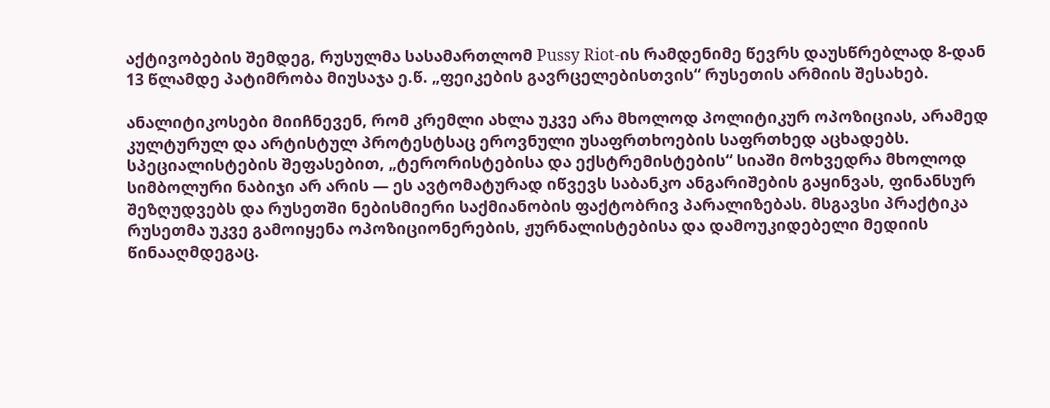აქტივობების შემდეგ, რუსულმა სასამართლომ Pussy Riot-ის რამდენიმე წევრს დაუსწრებლად 8-დან 13 წლამდე პატიმრობა მიუსაჯა ე.წ. „ფეიკების გავრცელებისთვის“ რუსეთის არმიის შესახებ.

ანალიტიკოსები მიიჩნევენ, რომ კრემლი ახლა უკვე არა მხოლოდ პოლიტიკურ ოპოზიციას, არამედ კულტურულ და არტისტულ პროტესტსაც ეროვნული უსაფრთხოების საფრთხედ აცხადებს. სპეციალისტების შეფასებით, „ტერორისტებისა და ექსტრემისტების“ სიაში მოხვედრა მხოლოდ სიმბოლური ნაბიჯი არ არის — ეს ავტომატურად იწვევს საბანკო ანგარიშების გაყინვას, ფინანსურ შეზღუდვებს და რუსეთში ნებისმიერი საქმიანობის ფაქტობრივ პარალიზებას. მსგავსი პრაქტიკა რუსეთმა უკვე გამოიყენა ოპოზიციონერების, ჟურნალისტებისა და დამოუკიდებელი მედიის წინააღმდეგაც.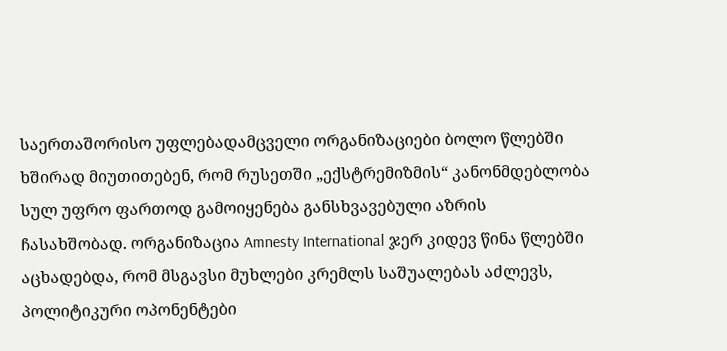საერთაშორისო უფლებადამცველი ორგანიზაციები ბოლო წლებში ხშირად მიუთითებენ, რომ რუსეთში „ექსტრემიზმის“ კანონმდებლობა სულ უფრო ფართოდ გამოიყენება განსხვავებული აზრის ჩასახშობად. ორგანიზაცია Amnesty International ჯერ კიდევ წინა წლებში აცხადებდა, რომ მსგავსი მუხლები კრემლს საშუალებას აძლევს, პოლიტიკური ოპონენტები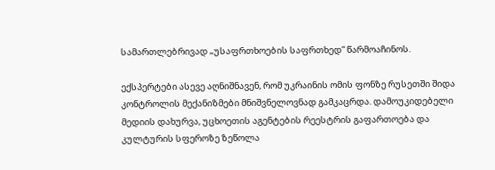სამართლებრივად „უსაფრთხოების საფრთხედ“ წარმოაჩინოს.

ექსპერტები ასევე აღნიშნავენ, რომ უკრაინის ომის ფონზე რუსეთში შიდა კონტროლის მექანიზმები მნიშვნელოვნად გამკაცრდა. დამოუკიდებელი მედიის დახურვა, უცხოეთის აგენტების რეესტრის გაფართოება და კულტურის სფეროზე ზეწოლა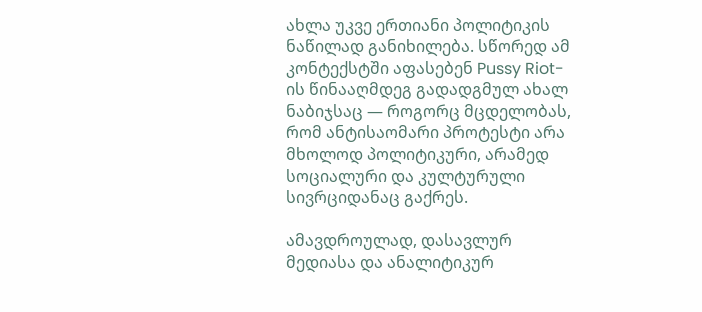ახლა უკვე ერთიანი პოლიტიკის ნაწილად განიხილება. სწორედ ამ კონტექსტში აფასებენ Pussy Riot-ის წინააღმდეგ გადადგმულ ახალ ნაბიჯსაც — როგორც მცდელობას, რომ ანტისაომარი პროტესტი არა მხოლოდ პოლიტიკური, არამედ სოციალური და კულტურული სივრციდანაც გაქრეს.

ამავდროულად, დასავლურ მედიასა და ანალიტიკურ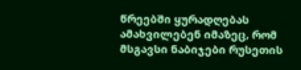წრეებში ყურადღებას ამახვილებენ იმაზეც, რომ მსგავსი ნაბიჯები რუსეთის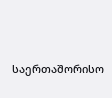საერთაშორისო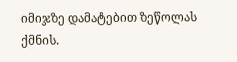იმიჯზე დამატებით ზეწოლას ქმნის.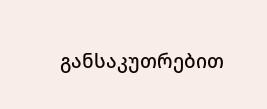განსაკუთრებით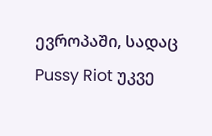ევროპაში, სადაც Pussy Riot უკვე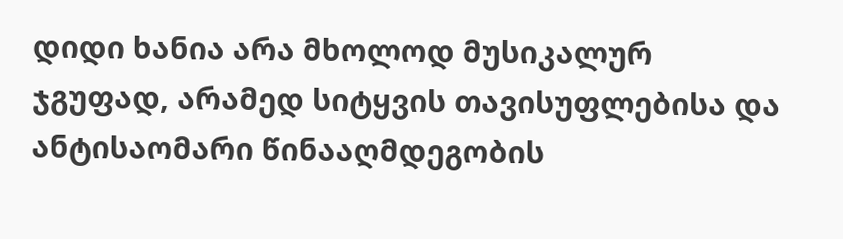დიდი ხანია არა მხოლოდ მუსიკალურ ჯგუფად, არამედ სიტყვის თავისუფლებისა და ანტისაომარი წინააღმდეგობის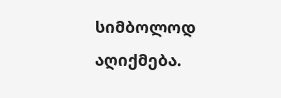სიმბოლოდ აღიქმება.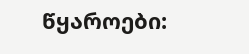წყაროები: